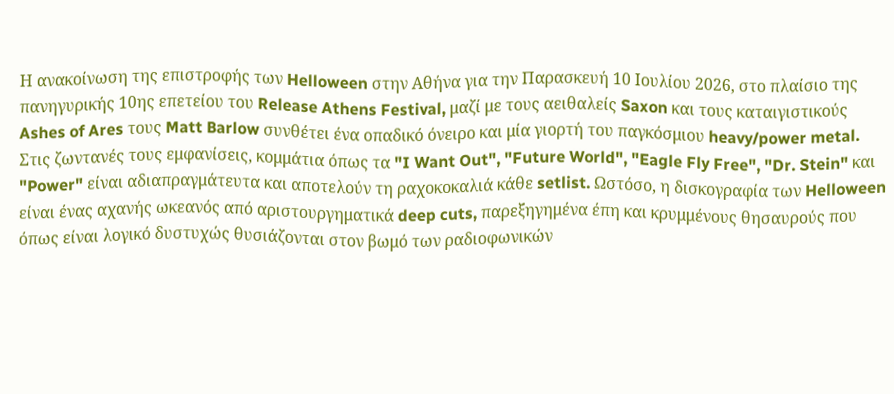Η ανακοίνωση της επιστροφής των Helloween στην Αθήνα για την Παρασκευή 10 Ιουλίου 2026, στο πλαίσιο της πανηγυρικής 10ης επετείου του Release Athens Festival, μαζί με τους αειθαλείς Saxon και τους καταιγιστικούς Ashes of Ares τους Matt Barlow συνθέτει ένα οπαδικό όνειρο και μία γιορτή του παγκόσμιου heavy/power metal.
Στις ζωντανές τους εμφανίσεις, κομμάτια όπως τα "I Want Out", "Future World", "Eagle Fly Free", "Dr. Stein" και "Power" είναι αδιαπραγμάτευτα και αποτελούν τη ραχοκοκαλιά κάθε setlist. Ωστόσο, η δισκογραφία των Helloween είναι ένας αχανής ωκεανός από αριστουργηματικά deep cuts, παρεξηγημένα έπη και κρυμμένους θησαυρούς που όπως είναι λογικό δυστυχώς θυσιάζονται στον βωμό των ραδιοφωνικών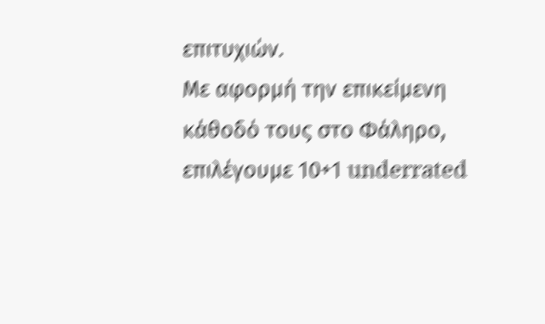επιτυχιών.
Με αφορμή την επικείμενη κάθοδό τους στο Φάληρο, επιλέγουμε 10+1 underrated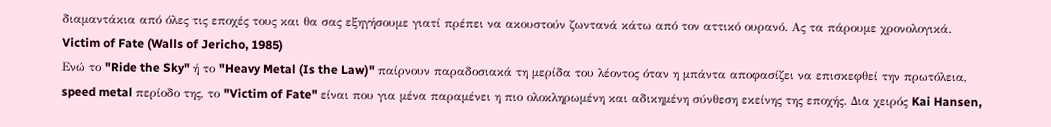διαμαντάκια από όλες τις εποχές τους και θα σας εξηγήσουμε γιατί πρέπει να ακουστούν ζωντανά κάτω από τον αττικό ουρανό. Ας τα πάρουμε χρονολογικά.
Victim of Fate (Walls of Jericho, 1985)
Ενώ το "Ride the Sky" ή το "Heavy Metal (Is the Law)" παίρνουν παραδοσιακά τη μερίδα του λέοντος όταν η μπάντα αποφασίζει να επισκεφθεί την πρωτόλεια, speed metal περίοδο της, το "Victim of Fate" είναι που για μένα παραμένει η πιο ολοκληρωμένη και αδικημένη σύνθεση εκείνης της εποχής. Δια χειρός Kai Hansen,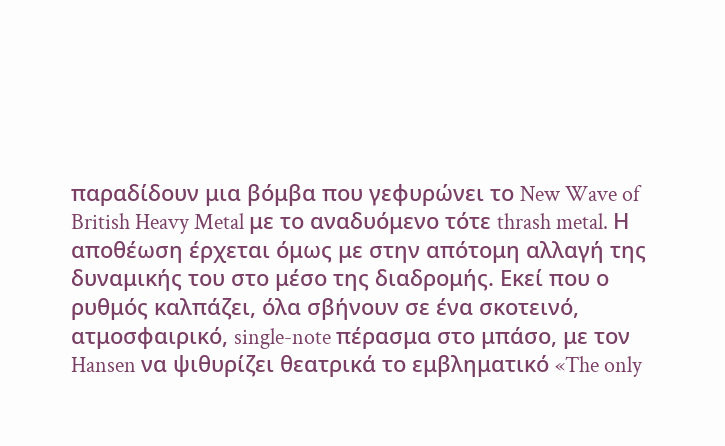παραδίδουν μια βόμβα που γεφυρώνει το New Wave of British Heavy Metal με το αναδυόμενο τότε thrash metal. Η αποθέωση έρχεται όμως με στην απότομη αλλαγή της δυναμικής του στο μέσο της διαδρομής. Εκεί που ο ρυθμός καλπάζει, όλα σβήνουν σε ένα σκοτεινό, ατμοσφαιρικό, single-note πέρασμα στο μπάσο, με τον Hansen να ψιθυρίζει θεατρικά το εμβληματικό «The only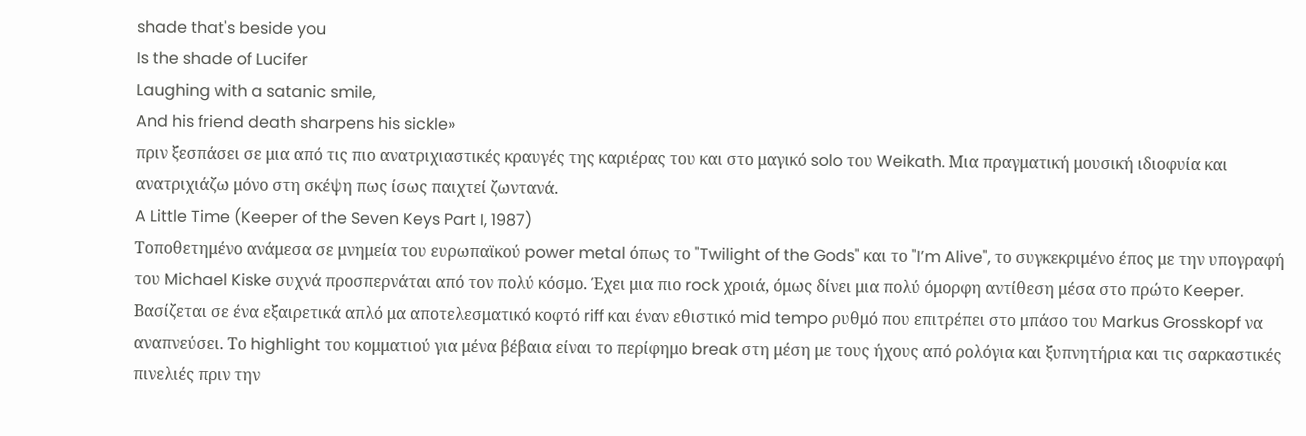shade that's beside you
Is the shade of Lucifer
Laughing with a satanic smile,
And his friend death sharpens his sickle»
πριν ξεσπάσει σε μια από τις πιο ανατριχιαστικές κραυγές της καριέρας του και στο μαγικό solo του Weikath. Μια πραγματική μουσική ιδιοφυία και ανατριχιάζω μόνο στη σκέψη πως ίσως παιχτεί ζωντανά.
A Little Time (Keeper of the Seven Keys Part I, 1987)
Τοποθετημένο ανάμεσα σε μνημεία του ευρωπαϊκού power metal όπως το "Twilight of the Gods" και το "I’m Alive", το συγκεκριμένο έπος με την υπογραφή του Michael Kiske συχνά προσπερνάται από τον πολύ κόσμο. Έχει μια πιο rock χροιά, όμως δίνει μια πολύ όμορφη αντίθεση μέσα στο πρώτο Keeper. Bασίζεται σε ένα εξαιρετικά απλό μα αποτελεσματικό κοφτό riff και έναν εθιστικό mid tempo ρυθμό που επιτρέπει στο μπάσο του Markus Grosskopf να αναπνεύσει. Το highlight του κομματιού για μένα βέβαια είναι το περίφημο break στη μέση με τους ήχους από ρολόγια και ξυπνητήρια και τις σαρκαστικές πινελιές πριν την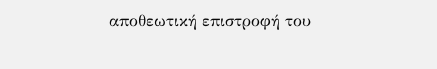αποθεωτική επιστροφή του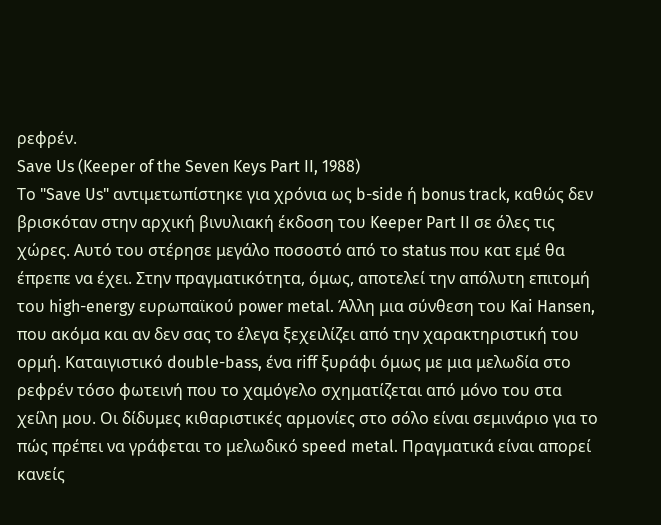ρεφρέν.
Save Us (Keeper of the Seven Keys Part II, 1988)
Το "Save Us" αντιμετωπίστηκε για χρόνια ως b-side ή bonus track, καθώς δεν βρισκόταν στην αρχική βινυλιακή έκδοση του Keeper Part II σε όλες τις χώρες. Αυτό του στέρησε μεγάλο ποσοστό από το status που κατ εμέ θα έπρεπε να έχει. Στην πραγματικότητα, όμως, αποτελεί την απόλυτη επιτομή του high-energy ευρωπαϊκού power metal. Άλλη μια σύνθεση του Kai Hansen, που ακόμα και αν δεν σας το έλεγα ξεχειλίζει από την χαρακτηριστική του ορμή. Καταιγιστικό double-bass, ένα riff ξυράφι όμως με μια μελωδία στο ρεφρέν τόσο φωτεινή που το χαμόγελο σχηματίζεται από μόνο του στα χείλη μου. Οι δίδυμες κιθαριστικές αρμονίες στο σόλο είναι σεμινάριο για το πώς πρέπει να γράφεται το μελωδικό speed metal. Πραγματικά είναι απορεί κανείς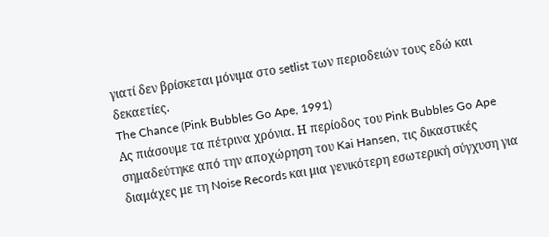γιατί δεν βρίσκεται μόνιμα στο setlist των περιοδειών τους εδώ και δεκαετίες.
The Chance (Pink Bubbles Go Ape, 1991)
Ας πιάσουμε τα πέτρινα χρόνια. Η περίοδος του Pink Bubbles Go Ape σημαδεύτηκε από την αποχώρηση του Kai Hansen, τις δικαστικές διαμάχες με τη Noise Records και μια γενικότερη εσωτερική σύγχυση για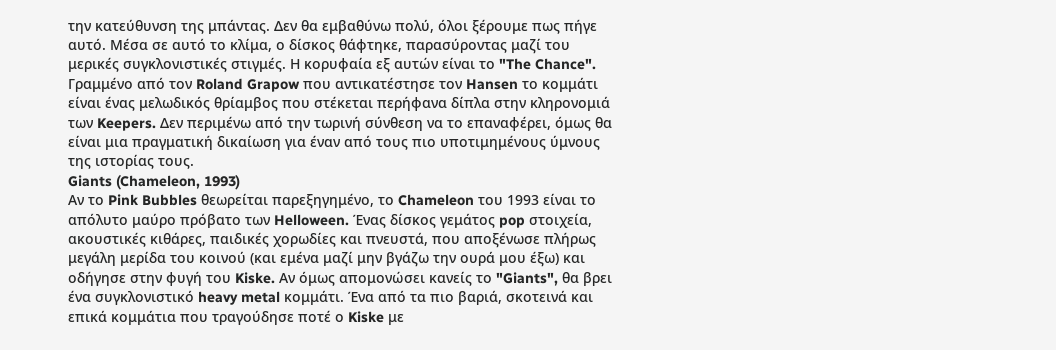την κατεύθυνση της μπάντας. Δεν θα εμβαθύνω πολύ, όλοι ξέρουμε πως πήγε αυτό. Μέσα σε αυτό το κλίμα, ο δίσκος θάφτηκε, παρασύροντας μαζί του μερικές συγκλονιστικές στιγμές. Η κορυφαία εξ αυτών είναι το "The Chance". Γραμμένο από τον Roland Grapow που αντικατέστησε τον Hansen το κομμάτι είναι ένας μελωδικός θρίαμβος που στέκεται περήφανα δίπλα στην κληρονομιά των Keepers. Δεν περιμένω από την τωρινή σύνθεση να το επαναφέρει, όμως θα είναι μια πραγματική δικαίωση για έναν από τους πιο υποτιμημένους ύμνους της ιστορίας τους.
Giants (Chameleon, 1993)
Αν το Pink Bubbles θεωρείται παρεξηγημένο, το Chameleon του 1993 είναι το απόλυτο μαύρο πρόβατο των Helloween. Ένας δίσκος γεμάτος pop στοιχεία, ακουστικές κιθάρες, παιδικές χορωδίες και πνευστά, που αποξένωσε πλήρως μεγάλη μερίδα του κοινού (και εμένα μαζί μην βγάζω την ουρά μου έξω) και οδήγησε στην φυγή του Kiske. Αν όμως απομονώσει κανείς το "Giants", θα βρει ένα συγκλονιστικό heavy metal κομμάτι. Ένα από τα πιο βαριά, σκοτεινά και επικά κομμάτια που τραγούδησε ποτέ ο Kiske με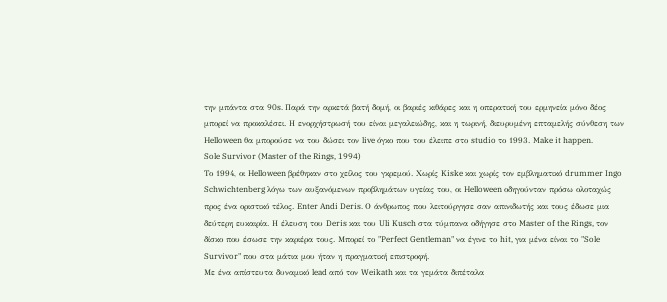την μπάντα στα 90s. Παρά την αρκετά βατή δομή, οι βαριές κιθάρες και η οπερατική του ερμηνεία μόνο δέος μπορεί να προκαλέσει. Η ενορχήστρωσή του είναι μεγαλειώδης, και η τωρινή, διευρυμένη επταμελής σύνθεση των Helloween θα μπορούσε να του δώσει τον live όγκο που του έλειπε στο studio το 1993. Make it happen.
Sole Survivor (Master of the Rings, 1994)
Το 1994, οι Helloween βρέθηκαν στο χείλος του γκρεμού. Χωρίς Kiske και χωρίς τον εμβληματικό drummer Ingo Schwichtenberg λόγω των αυξανόμενων προβλημάτων υγείας του, οι Helloween οδηγούνταν πρόσω ολοταχώς προς ένα οριστικό τέλος. Enter Andi Deris. Ο άνθρωπος που λειτούργησε σαν απινιδωτής και τους έδωσε μια δεύτερη ευκαιρία. Η έλευση του Deris και του Uli Kusch στα τύμπανα οδήγησε στο Master of the Rings, τον δίσκο που έσωσε την καριέρα τους. Μπορεί το "Perfect Gentleman" να έγινε το hit, για μένα είναι το "Sole Survivor" που στα μάτια μου ήταν η πραγματική επιστροφή.
Με ένα απίστευτα δυναμικό lead από τον Weikath και τα γεμάτα διπέταλα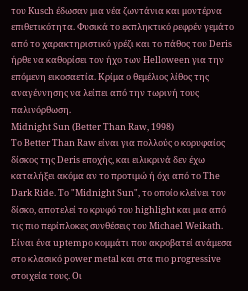του Kusch έδωσαν μια νέα ζωντάνια και μοντέρνα επιθετικότητα. Φυσικά το εκπληκτικό ρεφρέν γεμάτο από το χαρακτηριστικό γρέζι και το πάθος του Deris ήρθε να καθορίσει τον ήχο των Helloween για την επόμενη εικοσαετία. Κρίμα ο θεμέλιος λίθος της αναγέννησης να λείπει από την τωρινή τους παλινόρθωση.
Midnight Sun (Better Than Raw, 1998)
Το Better Than Raw είναι για πολλούς ο κορυφαίος δίσκος της Deris εποχής, και ειλικρινά δεν έχω καταλήξει ακόμα αν το προτιμώ ή όχι από το The Dark Ride. Το "Midnight Sun", το οποίο κλείνει τον δίσκο, αποτελεί το κρυφό του highlight και μια από τις πιο περίπλοκες συνθέσεις του Michael Weikath. Είναι ένα uptempo κομμάτι που ακροβατεί ανάμεσα στο κλασικό power metal και στα πιο progressive στοιχεία τους. Οι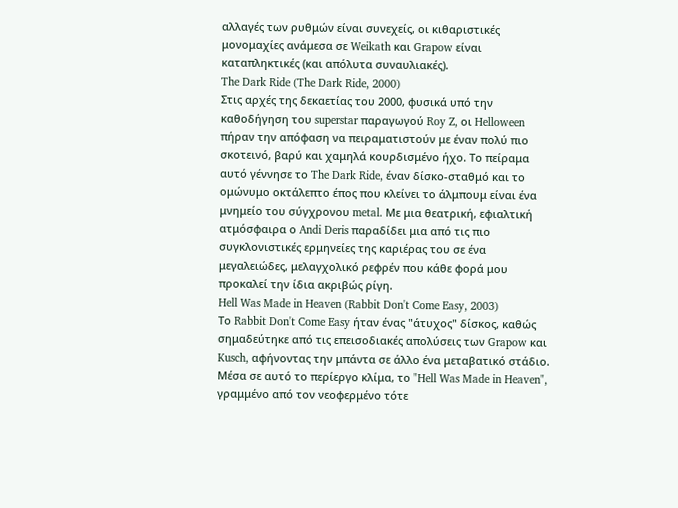αλλαγές των ρυθμών είναι συνεχείς, οι κιθαριστικές μονομαχίες ανάμεσα σε Weikath και Grapow είναι καταπληκτικές (και απόλυτα συναυλιακές).
The Dark Ride (The Dark Ride, 2000)
Στις αρχές της δεκαετίας του 2000, φυσικά υπό την καθοδήγηση του superstar παραγωγού Roy Z, οι Helloween πήραν την απόφαση να πειραματιστούν με έναν πολύ πιο σκοτεινό, βαρύ και χαμηλά κουρδισμένο ήχο. Το πείραμα αυτό γέννησε το The Dark Ride, έναν δίσκο-σταθμό και το ομώνυμο οκτάλεπτο έπος που κλείνει το άλμπουμ είναι ένα μνημείο του σύγχρονου metal. Με μια θεατρική, εφιαλτική ατμόσφαιρα ο Andi Deris παραδίδει μια από τις πιο συγκλονιστικές ερμηνείες της καριέρας του σε ένα μεγαλειώδες, μελαγχολικό ρεφρέν που κάθε φορά μου προκαλεί την ίδια ακριβώς ρίγη.
Hell Was Made in Heaven (Rabbit Don't Come Easy, 2003)
Το Rabbit Don't Come Easy ήταν ένας "άτυχος" δίσκος, καθώς σημαδεύτηκε από τις επεισοδιακές απολύσεις των Grapow και Kusch, αφήνοντας την μπάντα σε άλλο ένα μεταβατικό στάδιο. Μέσα σε αυτό το περίεργο κλίμα, το "Hell Was Made in Heaven", γραμμένο από τον νεοφερμένο τότε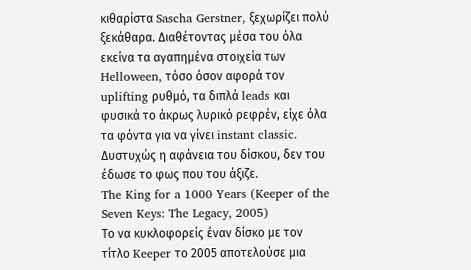κιθαρίστα Sascha Gerstner, ξεχωρίζει πολύ ξεκάθαρα. Διαθέτοντας μέσα του όλα εκείνα τα αγαπημένα στοιχεία των Helloween, τόσο όσον αφορά τον uplifting ρυθμό, τα διπλά leads και φυσικά το άκρως λυρικό ρεφρέν, είχε όλα τα φόντα για να γίνει instant classic. Δυστυχώς η αφάνεια του δίσκου, δεν του έδωσε το φως που του άξιζε.
The King for a 1000 Years (Keeper of the Seven Keys: The Legacy, 2005)
Το να κυκλοφορείς έναν δίσκο με τον τίτλο Keeper το 2005 αποτελούσε μια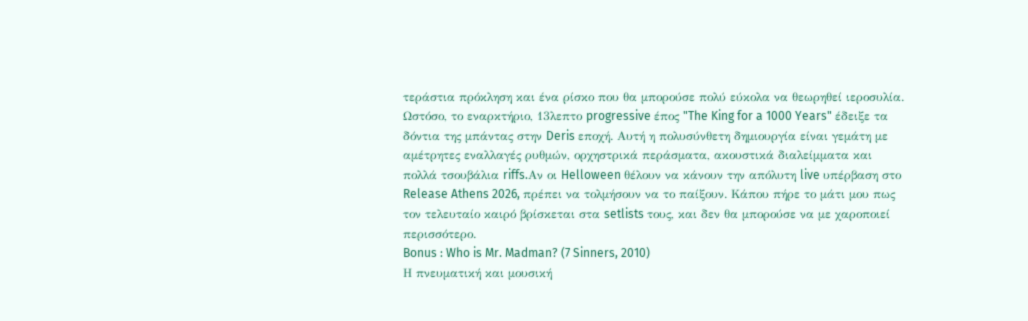τεράστια πρόκληση και ένα ρίσκο που θα μπορούσε πολύ εύκολα να θεωρηθεί ιεροσυλία. Ωστόσο, το εναρκτήριο, 13λεπτο progressive έπος "The King for a 1000 Years" έδειξε τα δόντια της μπάντας στην Deris εποχή. Αυτή η πολυσύνθετη δημιουργία είναι γεμάτη με αμέτρητες εναλλαγές ρυθμών, ορχηστρικά περάσματα, ακουστικά διαλείμματα και πολλά τσουβάλια riffs.Αν οι Helloween θέλουν να κάνουν την απόλυτη live υπέρβαση στο Release Athens 2026, πρέπει να τολμήσουν να το παίξουν. Κάπου πήρε το μάτι μου πως τον τελευταίο καιρό βρίσκεται στα setlists τους, και δεν θα μπορούσε να με χαροποιεί περισσότερο.
Bonus : Who is Mr. Madman? (7 Sinners, 2010)
Η πνευματική και μουσική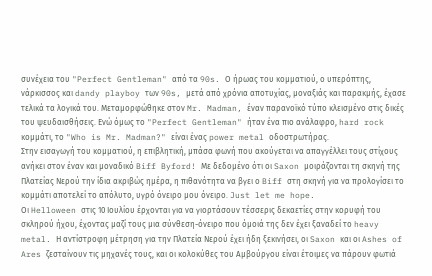συνέχεια του "Perfect Gentleman" από τα 90s. Ο ήρωας του κομματιού, ο υπερόπτης, νάρκισσος και dandy playboy των 90s, μετά από χρόνια αποτυχίας, μοναξιάς και παρακμής, έχασε τελικά τα λογικά του. Μεταμορφώθηκε στον Mr. Madman, έναν παρανοϊκό τύπο κλεισμένο στις δικές του ψευδαισθήσεις. Ενώ όμως το "Perfect Gentleman" ήταν ένα πιο ανάλαφρο, hard rock κομμάτι, το "Who is Mr. Madman?" είναι ένας power metal οδοστρωτήρας.
Στην εισαγωγή του κομματιού, η επιβλητική, μπάσα φωνή που ακούγεται να απαγγέλλει τους στίχους ανήκει στον έναν και μοναδικό Biff Byford! Με δεδομένο ότι οι Saxon μοιράζονται τη σκηνή της Πλατείας Νερού την ίδια ακριβώς ημέρα, η πιθανότητα να βγει ο Biff στη σκηνή για να προλογίσει το κομμάτι αποτελεί το απόλυτο, υγρό όνειρο μου όνειρο. Just let me hope.
Οι Helloween στις 10 Ιουλίου έρχονται για να γιορτάσουν τέσσερις δεκαετίες στην κορυφή του σκληρού ήχου, έχοντας μαζί τους μια σύνθεση-όνειρο που όμοιά της δεν έχει ξαναδεί το heavy metal. Η αντίστροφη μέτρηση για την Πλατεία Νερού έχει ήδη ξεκινήσει, οι Saxon και οι Ashes of Ares ζεσταίνουν τις μηχανές τους, και οι κολοκύθες του Αμβούργου είναι έτοιμες να πάρουν φωτιά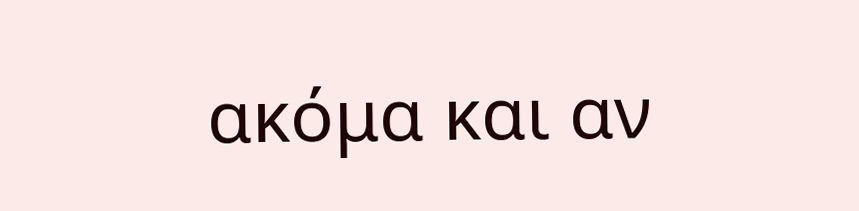ακόμα και αν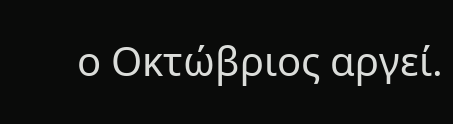ο Οκτώβριος αργεί.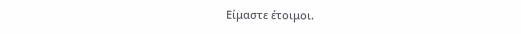Είμαστε έτοιμοι.